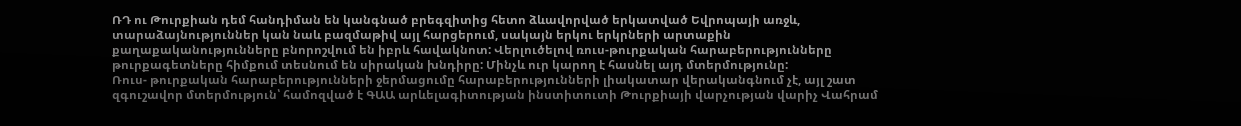ՌԴ ու Թուրքիան դեմ հանդիման են կանգնած բրեգզիտից հետո ձևավորված երկատված Եվրոպայի առջև, տարաձայնություններ կան նաև բազմաթիվ այլ հարցերում, սակայն երկու երկրների արտաքին քաղաքականությունները բնորոշվում են իբրև հավակնոտ: Վերլուծելով ռուս-թուրքական հարաբերությունները թուրքագետները հիմքում տեսնում են սիրական խնդիրը: Մինչև ուր կարող է հասնել այդ մտերմությունը:
Ռուս- թուրքական հարաբերությունների ջերմացումը հարաբերությունների լիակատար վերականգնում չէ, այլ շատ զգուշավոր մտերմություն՝ համոզված է ԳԱԱ արևելագիտության ինստիտուտի Թուրքիայի վարչության վարիչ Վահրամ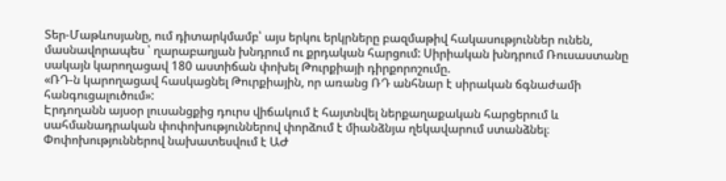Տեր-Մաթևոսյանը, ում դիտարկմամբ՝ այս երկու երկրները բազմաթիվ հակասություններ ունեն, մասնավորապես ՝ ղարաբաղյան խնդրում ու քրդական հարցում: Սիրիական խնդրում Ռուսաստանը սակայն կարողացավ 180 աստիճան փոխել Թուրքիայի դիրքորոշումը.
«ՌԴ-ն կարողացավ հասկացնել Թուրքիային, որ առանց ՌԴ անհնար է սիրական ճգնաժամի հանգուցալուծում»:
Էրդողանն այսօր լուսանցքից դուրս վիճակում է հայտնվել ներքաղաքական հարցերում և սահմանադրական փոփոխություններով փորձում է միանձնյա ղեկավարում ստանձնել։ Փոփոխություններով նախատեսվում է ԱԺ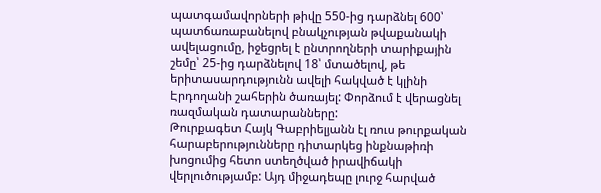պատգամավորների թիվը 550-ից դարձնել 600՝ պատճառաբանելով բնակչության թվաքանակի ավելացումը, իջեցրել է ընտրողների տարիքային շեմը՝ 25-ից դարձնելով 18՝ մտածելով, թե երիտասարդությունն ավելի հակված է կլինի Էրդողանի շահերին ծառայել: Փորձում է վերացնել ռազմական դատարանները:
Թուրքագետ Հայկ Գաբրիելյանն էլ ռուս թուրքական հարաբերությունները դիտարկեց ինքնաթիռի խոցումից հետո ստեղծված իրավիճակի վերլուծությամբ: Այդ միջադեպը լուրջ հարված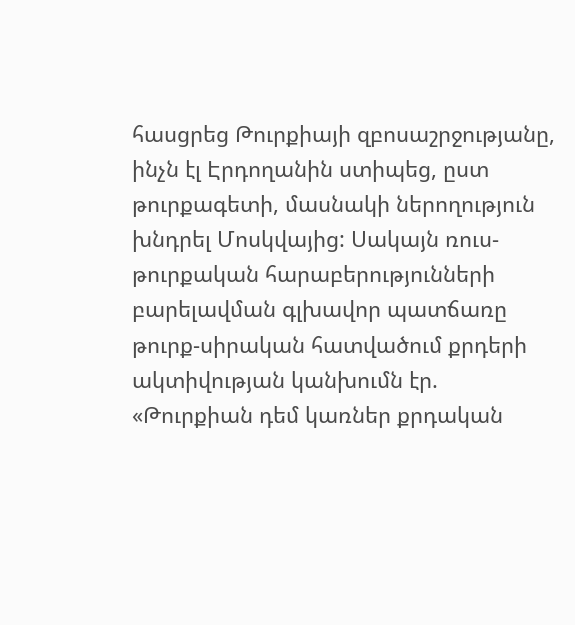հասցրեց Թուրքիայի զբոսաշրջությանը, ինչն էլ Էրդողանին ստիպեց, ըստ թուրքագետի, մասնակի ներողություն խնդրել Մոսկվայից: Սակայն ռուս-թուրքական հարաբերությունների բարելավման գլխավոր պատճառը թուրք-սիրական հատվածում քրդերի ակտիվության կանխումն էր.
«Թուրքիան դեմ կառներ քրդական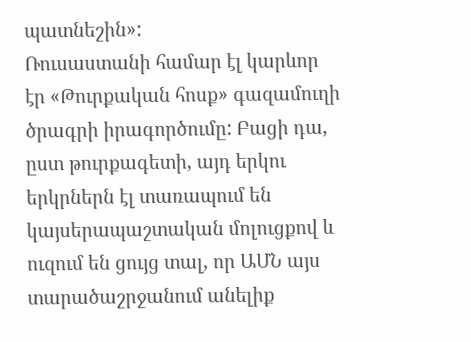պատնեշին»:
Ռուսաստանի համար էլ կարևոր էր «Թուրքական հոսք» գազամուղի ծրագրի իրագործումը: Բացի դա, ըստ թուրքագետի, այդ երկու երկրներն էլ տառապում են կայսերապաշտական մոլուցքով և ուզում են ցույց տալ, որ ԱՄՆ այս տարածաշրջանում անելիք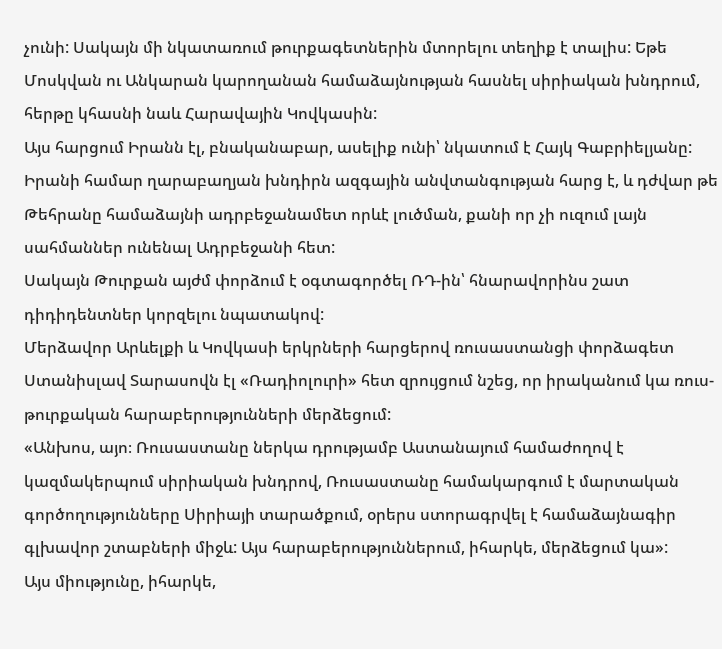չունի: Սակայն մի նկատառում թուրքագետներին մտորելու տեղիք է տալիս: Եթե Մոսկվան ու Անկարան կարողանան համաձայնության հասնել սիրիական խնդրում, հերթը կհասնի նաև Հարավային Կովկասին:
Այս հարցում Իրանն էլ, բնականաբար, ասելիք ունի՝ նկատում է Հայկ Գաբրիելյանը:
Իրանի համար ղարաբաղյան խնդիրն ազգային անվտանգության հարց է, և դժվար թե Թեհրանը համաձայնի ադրբեջանամետ որևէ լուծման, քանի որ չի ուզում լայն սահմաններ ունենալ Ադրբեջանի հետ:
Սակայն Թուրքան այժմ փորձում է օգտագործել ՌԴ-ին՝ հնարավորինս շատ դիդիդենտներ կորզելու նպատակով:
Մերձավոր Արևելքի և Կովկասի երկրների հարցերով ռուսաստանցի փորձագետ Ստանիսլավ Տարասովն էլ «Ռադիոլուրի» հետ զրույցում նշեց, որ իրականում կա ռուս-թուրքական հարաբերությունների մերձեցում:
«Անխոս, այո։ Ռուսաստանը ներկա դրությամբ Աստանայում համաժողով է կազմակերպում սիրիական խնդրով, Ռուսաստանը համակարգում է մարտական գործողությունները Սիրիայի տարածքում, օրերս ստորագրվել է համաձայնագիր գլխավոր շտաբների միջև: Այս հարաբերություններում, իհարկե, մերձեցում կա»:
Այս միությունը, իհարկե,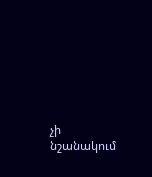չի նշանակում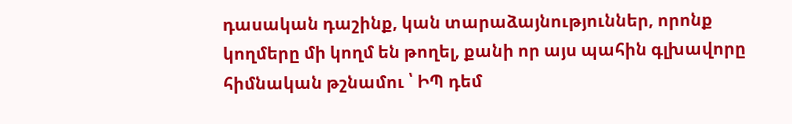դասական դաշինք, կան տարաձայնություններ, որոնք կողմերը մի կողմ են թողել, քանի որ այս պահին գլխավորը հիմնական թշնամու ՝ ԻՊ դեմ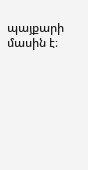պայքարի մասին է։